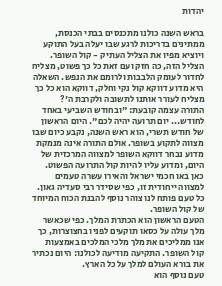יהדות

בראש השנה כולנו מתכנסים בבתי הכנסת, ממתינים בדריכות לרגע שבו יעלה בעל התוקע ויוציא מפיו את הצליל העתיק - קול השופר. הצליל הזה, כה חזק ועם זאת כל כך פשוט, מצליח לחדור לעומק הלבבות ולרומם את הנפש. השאלה היא מדוע דווקא קול נקי וחלק, דווקא הוא כל כך מצליח לעורר אותנו לתשובה ולקרבת ה'?
התורה עצמה קובעת: "ובחודש השביעי באחד לחודש... יום תרועה יהיה לכם". היום הראשון של חודש תשרי, הוא ראש השנה, נקבע כיום שבו מצווה לתקוע בשופר. אולם התורה אינה מנמקת מדוע נבחר דווקא השופר למצווה המרכזית של היום, ומדוע עליו להיות קול התרועה הפשוט.
כאן באו חכמי ישראל והאירו עשרה טעמים למצווה ייחודית זו, כפי שסידר רבי סעדיה גאון. כל טעם פותח לנו צוהר נוסף להבנת הכוח המיוחד של קול השופר.
הטעם הראשון הוא הכתרת המלך. כפי שכאשר מלך עולה על כסאו תוקעים לפניו בחצוצרות, כך אנו ממליכים את מלך מלכי המלכים באמצעות קול השופר. התקיעה מודיעה לכולנו: היום נכתיר את בורא העולם למלך על כל הארץ.
טעם נוסף הוא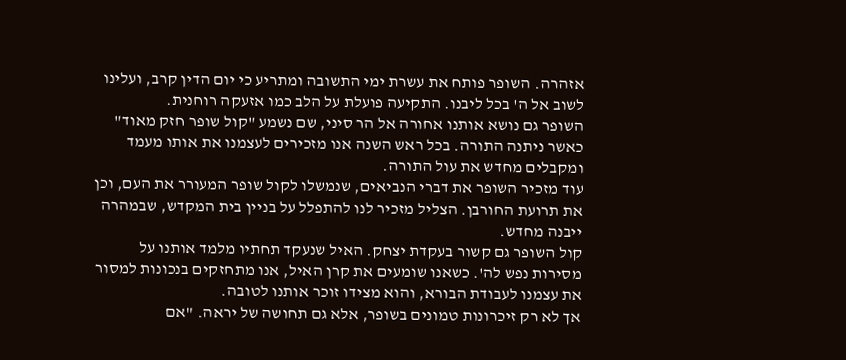אזהרה. השופר פותח את עשרת ימי התשובה ומתריע כי יום הדין קרב, ועלינו לשוב אל ה' בכל ליבנו. התקיעה פועלת על הלב כמו אזעקה רוחנית.
השופר גם נושא אותנו אחורה אל הר סיני, שם נשמע "קול שופר חזק מאוד" כאשר ניתנה התורה. בכל ראש השנה אנו מזכירים לעצמנו את אותו מעמד ומקבלים מחדש את עול התורה.
עוד מזכיר השופר את דברי הנביאים, שנמשלו לקול שופר המעורר את העם, וכן את תרועת החורבן. הצליל מזכיר לנו להתפלל על בניין בית המקדש, שבמהרה ייבנה מחדש.
קול השופר גם קשור בעקדת יצחק. האיל שנעקד תחתיו מלמד אותנו על מסירות נפש לה'. כשאנו שומעים את קרן האיל, אנו מתחזקים בנכונות למסור את עצמנו לעבודת הבורא, והוא מצידו זוכר אותנו לטובה.
אך לא רק זיכרונות טמונים בשופר, אלא גם תחושה של יראה. "אם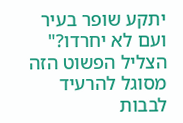יתקע שופר בעיר ועם לא יחרדו?" הצליל הפשוט הזה מסוגל להרעיד לבבות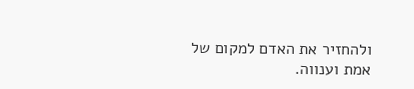ולהחזיר את האדם למקום של אמת וענווה.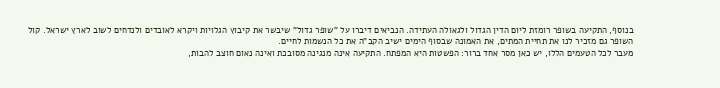בנוסף, התקיעה בשופר רומזת ליום הדין הגדול ולגאולה העתידה. הנביאים דיברו על "שופר גדול" שיבשר את קיבוץ הגלויות ויקרא לאובדים ולנדחים לשוב לארץ ישראל. קול השופר גם מזכיר לנו את תחיית המתים, את האמונה שבסוף הימים ישיב הקב"ה את כל הנשמות לחיים.
מעבר לכל הטעמים הללו, יש כאן מסר אחד ברור: הפשטות היא המפתח. התקיעה אינה מנגינה מסובכת ואינה נאום חוצב להבות,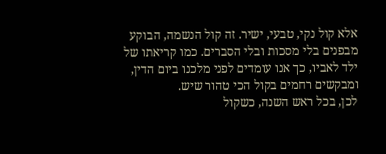אלא קול נקי, טבעי, ישיר. זה קול הנשמה, הבוקע מבפנים בלי מסכות ובלי הסברים. כמו קריאתו של ילד לאביו, כך אנו עומדים לפני מלכנו ביום הדין, ומבקשים רחמים בקול הכי טהור שיש.
לכן, בכל ראש השנה, כשקול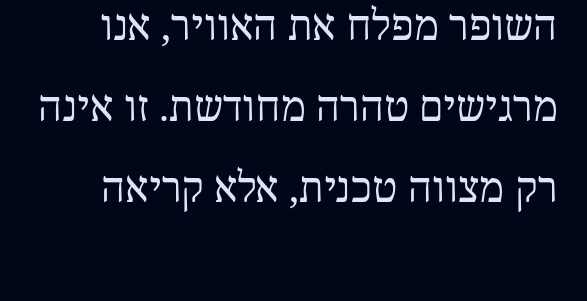השופר מפלח את האוויר, אנו מרגישים טהרה מחודשת. זו אינה רק מצווה טכנית, אלא קריאה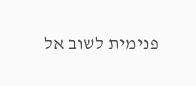פנימית לשוב אל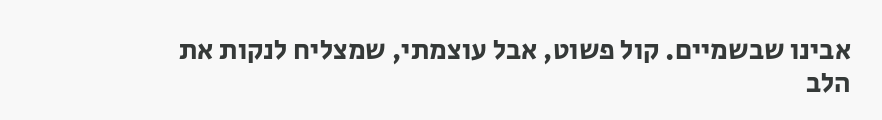אבינו שבשמיים. קול פשוט, אבל עוצמתי, שמצליח לנקות את הלב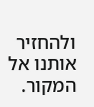ולהחזיר אותנו אל המקור.